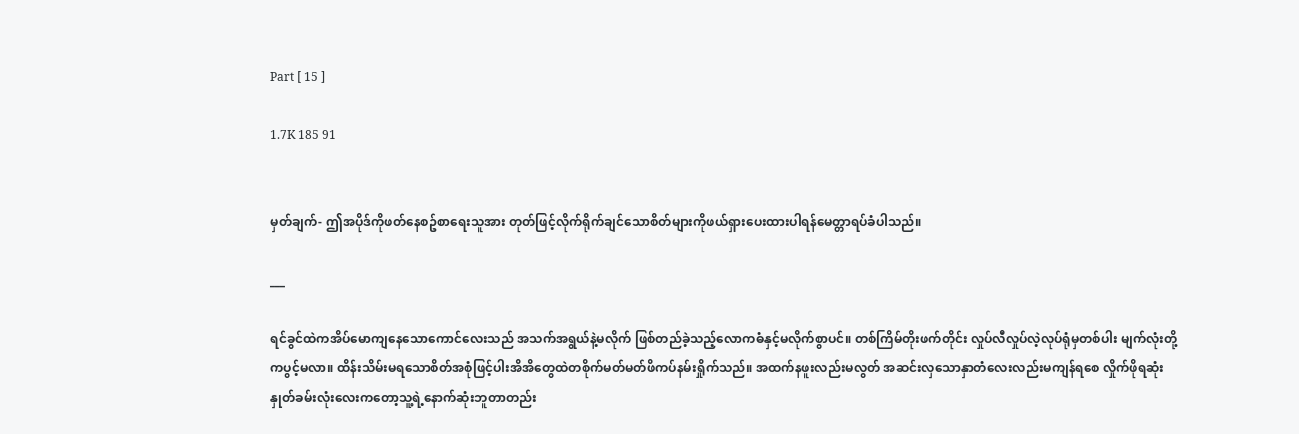Part [ 15 ]

1.7K 185 91


မှတ်ချက်- ဤအပိုဒ်ကိုဖတ်နေစဥ်စာရေးသူအား တုတ်ဖြင့်လိုက်ရိုက်ချင်သောစိတ်များကိုဖယ်ရှားပေးထားပါရန်မေတ္တာရပ်ခံပါသည်။

___

ရင်ခွင်ထဲကအိပ်မောကျနေသောကောင်လေးသည် အသက်အရွယ်နဲ့မလိုက် ဖြစ်တည်ခဲ့သည့်လောကဓံနှင့်မလိုက်စွာပင်။ တစ်ကြိမ်တိုးဖက်တိုင်း လှုပ်လီလှုပ်လဲ့လုပ်ရုံမှတစ်ပါး မျက်လုံးတို့ကပွင့်မလာ။ ထိန်းသိမ်းမရသောစိတ်အစုံဖြင့်ပါးအိအိတွေထဲတစိုက်မတ်မတ်ဖိကပ်နမ်းရှိုက်သည်။ အထက်နဖူးလည်းမလွတ် အဆင်းလှသောနှာတံလေးလည်းမကျန်ရစေ လှိုက်ဖိုရဆုံးနှုတ်ခမ်းလုံးလေးကတော့သူ့ရဲ့နောက်ဆုံးဘူတာတည်း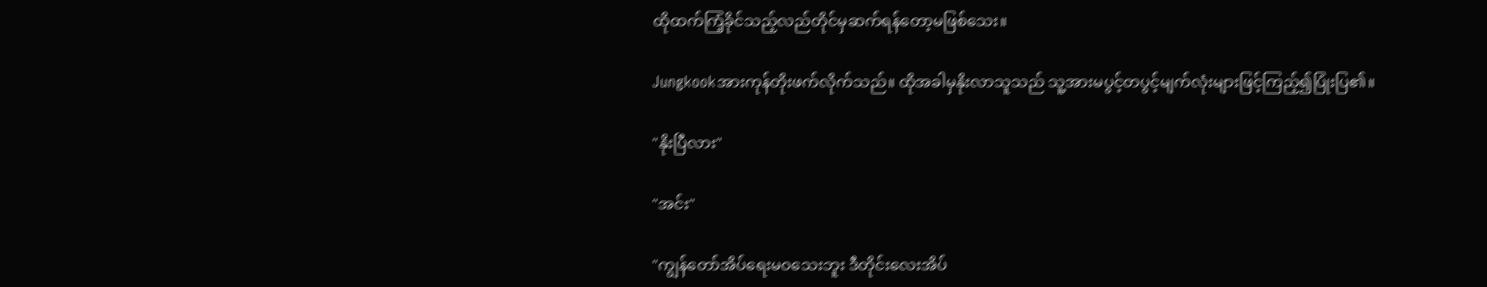ထိုထက်ကြံ့ခိုင်သည့်လည်တိုင်မှဆက်ရန်တော့မဖြစ်သေး။

Jungkookအားကုန်တိုးဖက်လိုက်သည်။ ထိုအခါမှနိုးလာသူသည် သူ့အားမပွင့်တပွင့်မျက်လုံးများဖြင့်ကြည့်၍ပြုံးပြ၏။

"နိုးပြီလား"

"အင်း"

"ကျွန်တော်အိပ်ရေးမဝသေးဘူး ဒီတိုင်းလေးအိပ်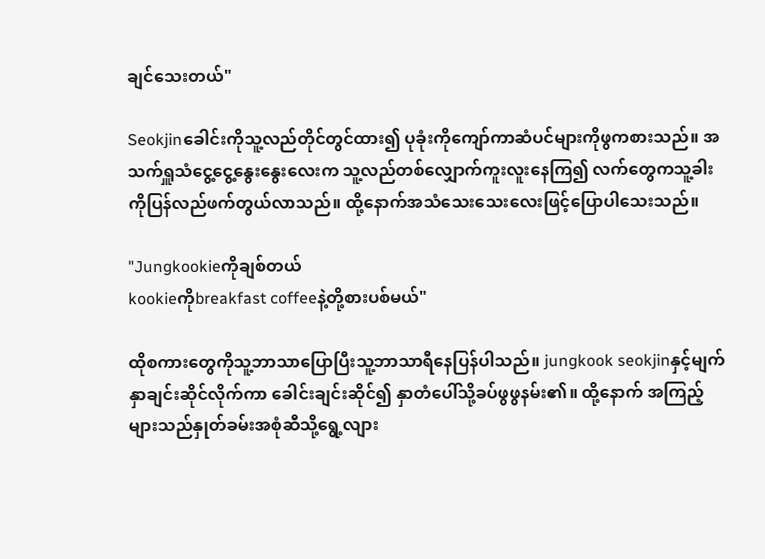ချင်သေးတယ်"

Seokjinခေါင်းကိုသူ့လည်တိုင်တွင်ထား၍ ပုခုံးကိုကျော်ကာဆံပင်များကိုဖွကစားသည်။ အသက်ရှူသံငွေ့ငွေ့နွေးနွေးလေးက သူ့လည်တစ်လျှောက်ကူးလူးနေကြ၍ လက်တွေကသူ့ခါးကိုပြန်လည်ဖက်တွယ်လာသည်။ ထို့နောက်အသံသေးသေးလေးဖြင့်ပြောပါသေးသည်။

"Jungkookieကိုချစ်တယ်
kookieကိုbreakfast coffeeနဲ့တို့စားပစ်မယ်"

ထိုစကားတွေကိုသူ့ဘာသာပြောပြီးသူ့ဘာသာရီနေပြန်ပါသည်။ jungkook seokjinနှင့်မျက်နှာချင်းဆိုင်လိုက်ကာ ခေါင်းချင်းဆိုင်၍ နှာတံပေါ်သို့ခပ်ဖွဖွနမ်း၏။ ထို့နောက် အကြည့်များသည်နှုတ်ခမ်းအစုံဆီသို့ရွေ့လျား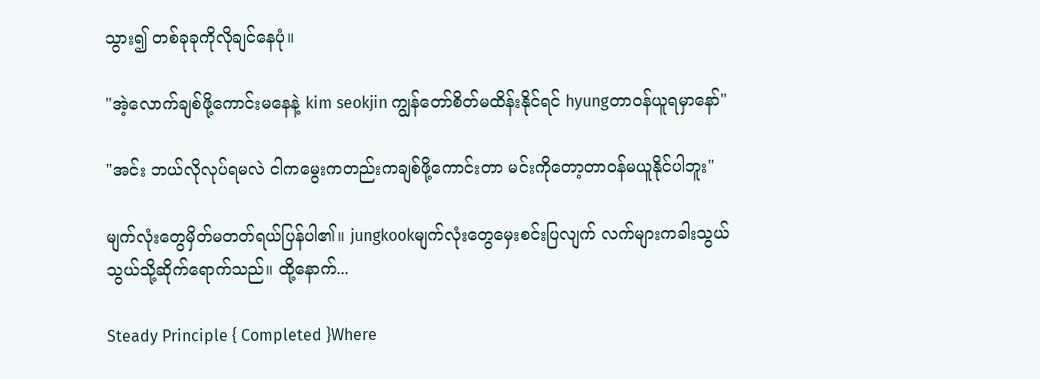သွား၍ တစ်ခုခုကိုလိုချင်နေပုံ။

"အဲ့လောက်ချစ်ဖို့ကောင်းမနေနဲ့ kim seokjin ကျွန်တော်စိတ်မထိန်းနိုင်ရင် hyungတာဝန်ယူရမှာနော်"

"အင်း ဘယ်လိုလုပ်ရမလဲ ငါကမွေးကတည်းကချစ်ဖို့ကောင်းတာ မင်းကိုတော့တာဝန်မယူနိုင်ပါဘူး"

မျက်လုံးတွေမှိတ်မတတ်ရယ်ပြန်ပါ၏။ jungkookမျက်လုံးတွေမှေးစင်းပြလျက် လက်များကခါးသွယ်သွယ်သို့ဆိုက်ရောက်သည်။ ထို့နောက်...

Steady Principle { Completed }Where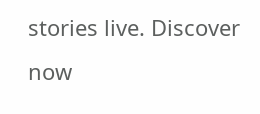stories live. Discover now